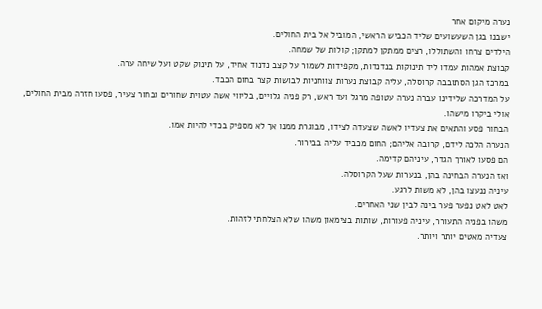נערה מיקום אחר
ישבנו בגן השעשועים שליד הכביש הראשי, המוביל אל בית החולים.
הילדים צרחו והשתוללו, רצים ממתקן למתקן; קולות של שמחה.
קבוצת אמהות עמדו ליד תינוקות בנדנדות, מקפידות לשמור על קצב נדנוד אחיד, על תינוק שקט ועל שיחה ערה.
במרכז הגן הסתובבה קרוסלה, עליה קבוצת נערות צווחניות לבושות קצר בחום הכבד.
על המדרכה שלידינו עברה נערה עטופה מרגל ועד ראש, רק פניה גלויים, בליווי אשה עטוית שחורים ובחור צעיר, פסעו חזרה מבית החולים, אולי ביקרו מישהו.
הבחור פסע והתאים את צעדיו לאשה שצעדה לצידו, מבוגרת ממנו אך לא מספיק בכדי להיות אמו.
הנערה הלכה לידם, קרובה אליהם; החום מכביד עליה בבירור.
הם פסעו לאורך הגדר, עיניהם קדימה.
ואז הנערה הבחינה בהן, בנערות שעל הקרוסלה.
עיניה ננעצו בהן, לא משות לרגע.
לאט לאט נפער פער בינה לבין שני האחרים.
משהו בפניה התעורר, עיניה פעורות, שותות בצימאון משהו שלא הצלחתי לזהות.
צעדיה מאטים יותר ויותר.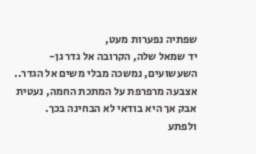שפתיה נפערות מעט,
יד שמאל שלה, הקרובה אל גדר גן-השעשועים, נמשכה מבלי משים אל הגדר.. אצבעה מרפרפת על המתכת החמה, נעטית אבק אך היא בודאי לא הבחינה בכך.
ולפתע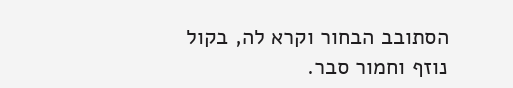הסתובב הבחור וקרא לה, בקול נוזף וחמור סבר.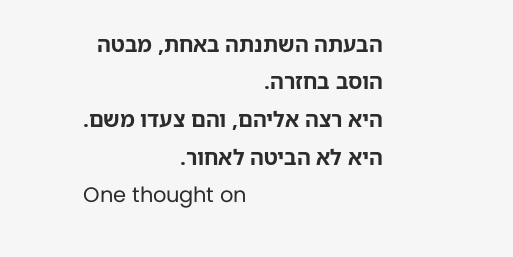הבעתה השתנתה באחת, מבטה הוסב בחזרה.
היא רצה אליהם, והם צעדו משם.
היא לא הביטה לאחור.
One thought on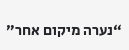“נערה מיקום אחר”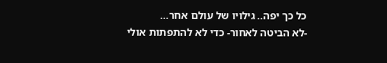כל כך יפה.. גילויו של עולם אחר…
-לא הביטה לאחור- כדי לא להתפתות אולי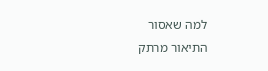למה שאסור
התיאור מרתק